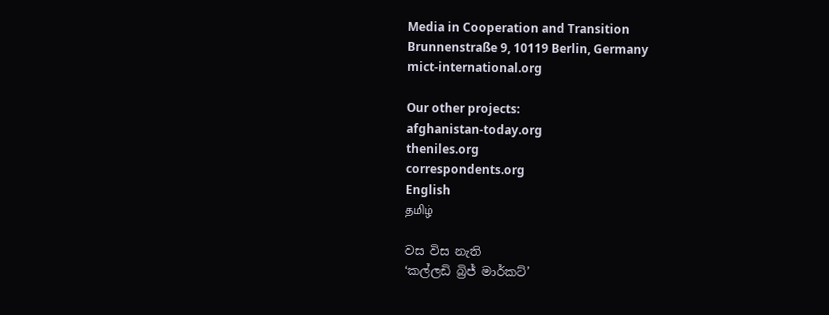Media in Cooperation and Transition
Brunnenstraße 9, 10119 Berlin, Germany
mict-international.org

Our other projects:
afghanistan-today.org
theniles.org
correspondents.org
English
தமிழ்

වස විස නැති
‘කල්ලඩි බ්‍රිජ් මාර්කට්’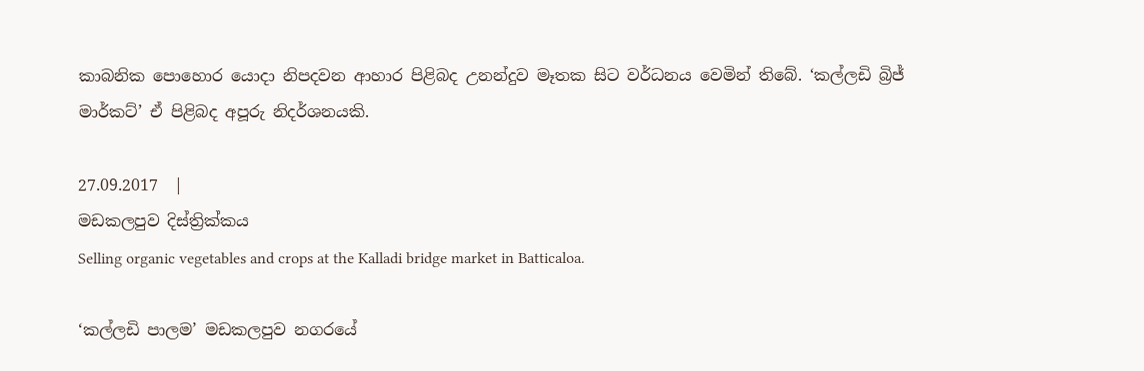කාබනික පොහොර යොදා නිපදවන ආහාර පිළිබද උනන්දුව මෑතක සිට වර්ධනය වෙමින් තිබේ. ‘කල්ලඩි බ්‍රිජ් මාර්කට්’ ඒ පිළිබද අපූරු නිදර්ශනයකි.

27.09.2017  |
මඩකලපුව දිස්ත්‍රික්කය
Selling organic vegetables and crops at the Kalladi bridge market in Batticaloa.

‘කල්ලඩි පාලම’ මඩකලපුව නගරයේ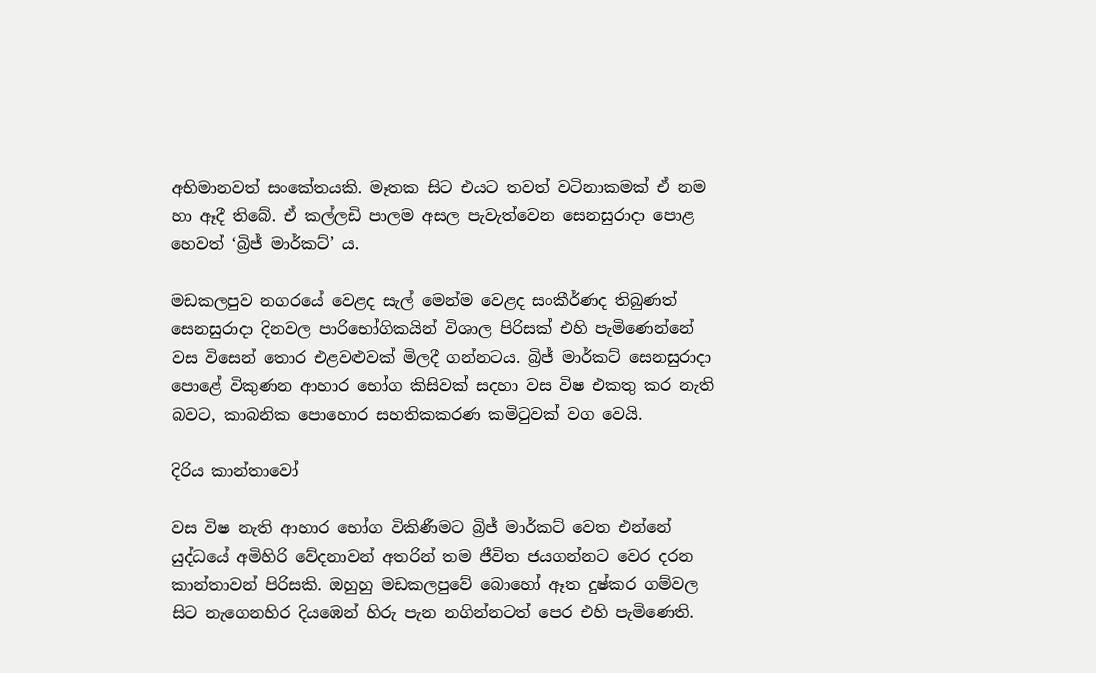අභිමානවත් සංකේතයකි. මෑතක සිට එයට තවත් වටිනාකමක් ඒ නම හා ඈදී තිබේ. ඒ කල්ලඩි පාලම අසල පැවැත්වෙන සෙනසුරාදා පොළ හෙවත් ‘බ්‍රිජ් මාර්කට්’ ය.

මඩකලපුව නගරයේ වෙළද සැල් මෙන්ම වෙළද සංකීර්ණද තිබුණත් සෙනසුරාදා දිනවල පාරිභෝගිකයින් විශාල පිරිසක් එහි පැමිණෙන්නේ වස විසෙන් තොර එළවළුවක් මිලදී ගන්නටය. බ්‍රිජ් මාර්කට් සෙනසුරාදා පොළේ විකුණන ආහාර භෝග කිසිවක් සදහා වස විෂ එකතු කර නැති බවට, කාබනික පොහොර සහතිකකරණ කමිටුවක් වග වෙයි.

දිරිය කාන්තාවෝ

වස විෂ නැති ආහාර භෝග විකිණීමට බ්‍රිජ් මාර්කට් වෙත එන්නේ යුද්ධයේ අමිහිරි වේදනාවන් අතරින් තම ජීවිත ජයගන්නට වෙර දරන කාන්තාවන් පිරිසකි. ඔහුහු මඩකලපුවේ බොහෝ ඈත දුෂ්කර ගම්වල සිට නැගෙනහිර දියඹෙන් හිරු පැන නගින්නටත් පෙර එහි පැමිණෙති.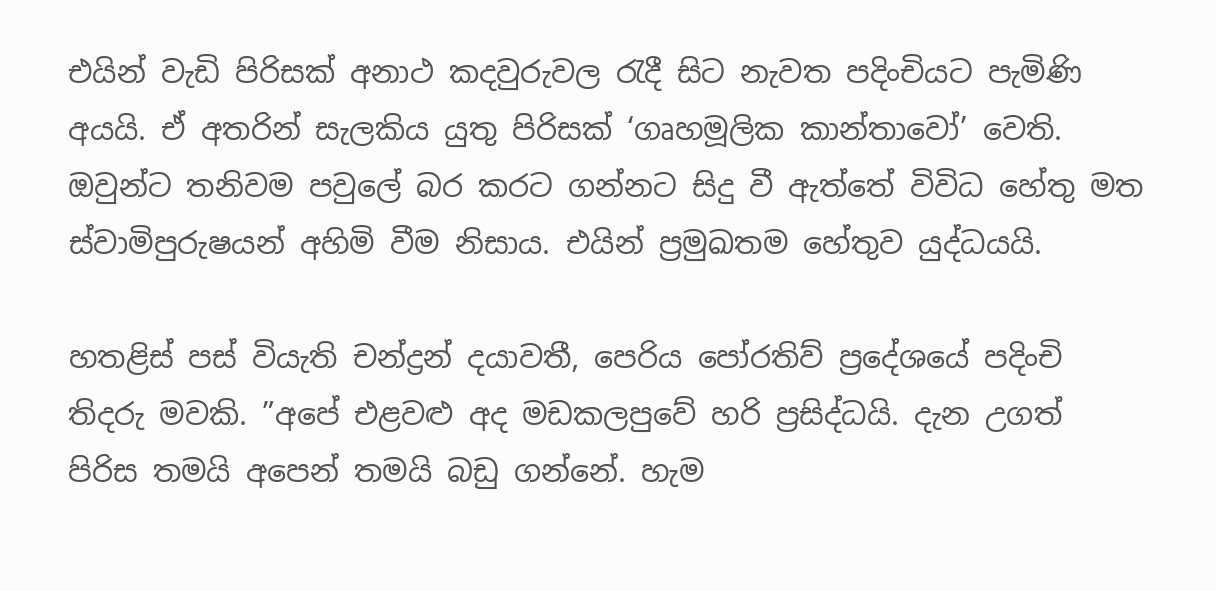එයින් වැඩි පිරිසක් අනාථ කදවුරුවල රැදී සිට නැවත පදිංචියට පැමිණි අයයි. ඒ අතරින් සැලකිය යුතු පිරිසක් ‘ගෘහමූලික කාන්තාවෝ’ වෙති. ඔවුන්ට තනිවම පවුලේ බර කරට ගන්නට සිදු වී ඇත්තේ විවිධ හේතු මත ස්වාමිපුරුෂයන් අහිමි වීම නිසාය. එයින් ප්‍රමුඛතම හේතුව යුද්ධයයි.

හතළිස් පස් වියැති චන්ද්‍රන් දයාවතී, පෙරිය පෝරතිව් ප්‍රදේශයේ පදිංචි තිදරු මවකි. ”අපේ එළවළු අද මඩකලපුවේ හරි ප්‍රසිද්ධයි. දැන උගත් පිරිස තමයි අපෙන් තමයි බඩු ගන්නේ. හැම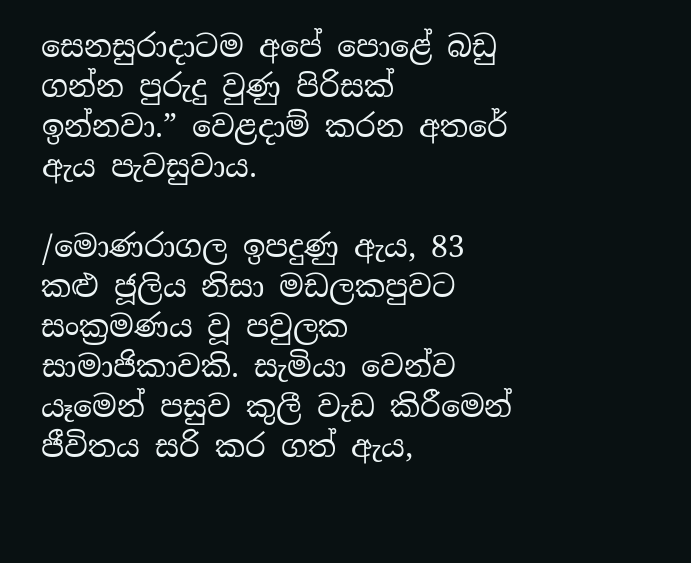සෙනසුරාදාටම අපේ පොළේ බඩු ගන්න පුරුදු වුණු පිරිසක් ඉන්නවා.” වෙළදාම් කරන අතරේ ඇය පැවසුවාය.

/මොණරාගල ඉපදුණු ඇය, 83 කළු ජූලිය නිසා මඩලකපුවට සංක්‍රමණය වූ පවුලක සාමාජිකාවකි. සැමියා වෙන්ව යෑමෙන් පසුව කුලී වැඩ කිරීමෙන් ජීවිතය සරි කර ගත් ඇය,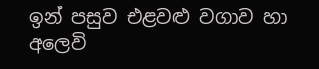ඉන් පසුව එළවළු වගාව හා අලෙවි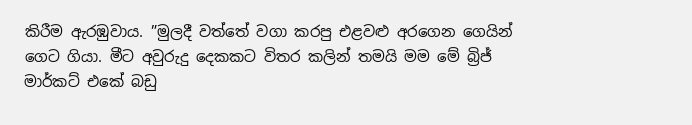කිරීම ඇරඹුවාය. ”මුලදී වත්තේ වගා කරපු එළවළු අරගෙන ගෙයින් ගෙට ගියා. මීට අවුරුදු දෙකකට විතර කලින් තමයි මම මේ බ්‍රිජ් මාර්කට් එකේ බඩු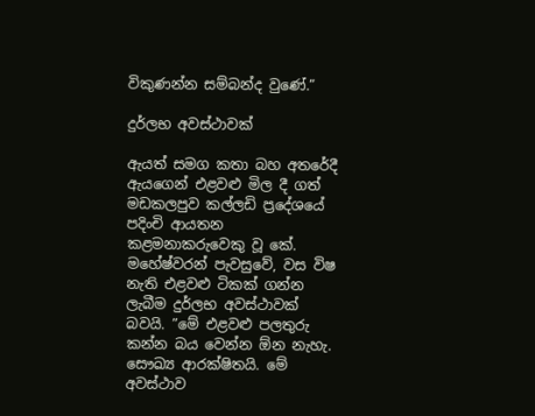විකුණන්න සම්බන්ද වුණේ.”

දුර්ලභ අවස්ථාවක්

ඇයත් සමග කතා බහ අතරේදී ඇයගෙන් එළවළු මිල දී ගත් මඩකලපුව කල්ලඩි ප්‍රදේශයේ පදිංචි ආයතන කළමනාකරුවෙකු වූ කේ. මහේෂ්වරන් පැවසුවේ, වස විෂ නැති එළවළු ටිකක් ගන්න ලැබීම දුර්ලභ අවස්ථාවක් බවයි. ”මේ එළවළු පලතුරු කන්න බය වෙන්න ඕන නැහැ. සෞඛ්‍ය ආරක්ෂිතයි. මේ අවස්ථාව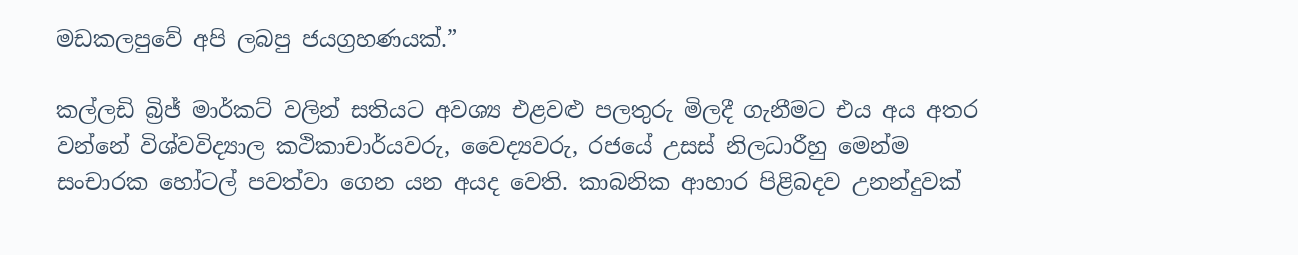මඩකලපුවේ අපි ලබපු ජයග්‍රහණයක්.”

කල්ලඩි බ්‍රිජ් මාර්කට් වලින් සතියට අවශ්‍ය එළවළු පලතුරු මිලදී ගැනීමට එය අය අතර වන්නේ විශ්වවිද්‍යාල කථිකාචාර්යවරු, වෛද්‍යවරු, රජයේ උසස් නිලධාරීහු මෙන්ම සංචාරක හෝටල් පවත්වා ගෙන යන අයද වෙති. කාබනික ආහාර පිළිබදව උනන්දුවක්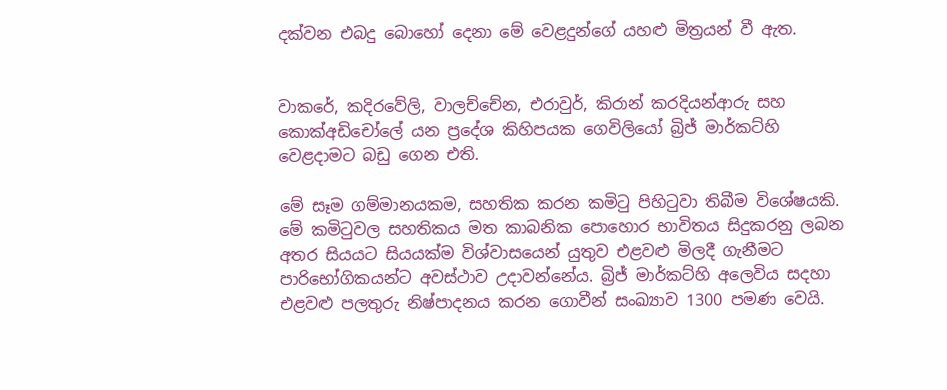දක්වන එබදු බොහෝ දෙනා මේ වෙළදුන්ගේ යහළු මිත්‍රයන් වී ඇත.


වාකරේ, කදිරවේලි, වාලච්චේන, එරාවුර්, කිරාන් කරදියන්ආරු සහ කොක්අඩිචෝලේ යන ප්‍රදේශ කිහිපයක ගෙවිලියෝ බ්‍රිජ් මාර්කට්හි වෙළදාමට බඩු ගෙන එති.

මේ සෑම ගම්මානයකම, සහතික කරන කමිටු පිහිටුවා තිබීම විශේෂයකි. මේ කමිටුවල සහතිකය මත කාබනික පොහොර භාවිතය සිදුකරනු ලබන අතර සියයට සියයක්ම විශ්වාසයෙන් යුතුව එළවළු මිලදී ගැනීමට පාරිභෝගිකයන්ට අවස්ථාව උදාවන්නේය. බ්‍රිජ් මාර්කට්හි අලෙවිය සදහා එළවළු පලතුරු නිෂ්පාදනය කරන ගොවීන් සංඛ්‍යාව 1300 පමණ වෙයි.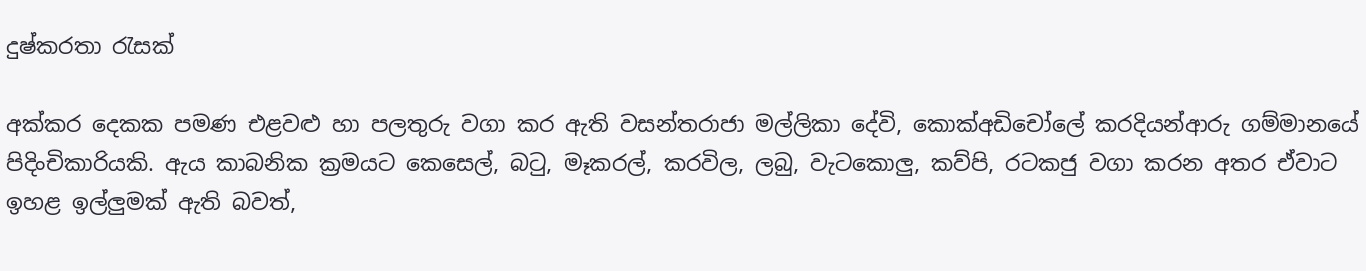දුෂ්කරතා රැසක්

අක්කර දෙකක පමණ එළවළු හා පලතුරු වගා කර ඇති වසන්තරාජා මල්ලිකා දේවි, කොක්අඩිචෝලේ කරදියන්ආරු ගම්මානයේ පිදිංචිකාරියකි. ඇය කාබනික ක්‍රමයට කෙසෙල්, බටු, මෑකරල්, කරවිල, ලබු, වැටකොලු, කව්පි, රටකජු වගා කරන අතර ඒවාට ඉහළ ඉල්ලුමක් ඇති බවත්,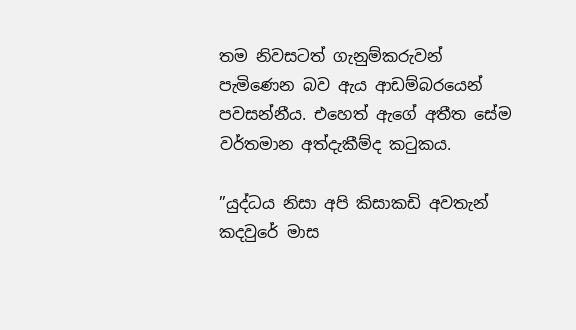තම නිවසටත් ගැනුම්කරුවන් පැමිණෙන බව ඇය ආඩම්බරයෙන් පවසන්නීය. එහෙත් ඇගේ අතීත සේම වර්තමාන අත්දැකීම්ද කටුකය.

”යුද්ධය නිසා අපි කිසාකඩි අවතැන් කදවුරේ මාස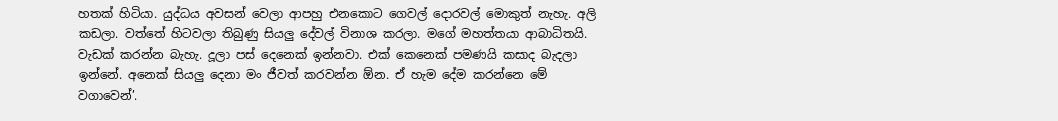හතක් හිටියා. යුද්ධය අවසන් වෙලා ආපහු එනකොට ගෙවල් දොරවල් මොකුත් නැහැ. අලි කඩලා. වත්තේ හිටවලා තිබුණු සියලු දේවල් විනාශ කරලා. මගේ මහත්තයා ආබාධිතයි. වැඩක් කරන්න බැහැ. දූලා පස් දෙනෙක් ඉන්නවා. එක් කෙනෙක් පමණයි කසාද බැදලා ඉන්නේ. අනෙක් සියලු දෙනා මං ජීවත් කරවන්න ඕන. ඒ හැම දේම කරන්නෙ මේ වගාවෙන්’.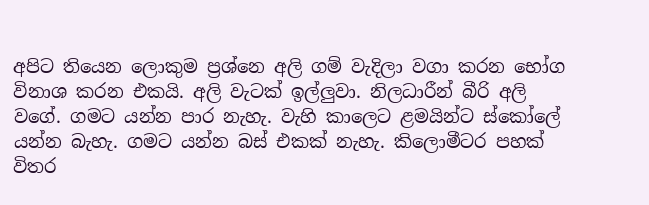අපිට තියෙන ලොකුම ප්‍රශ්නෙ අලි ගම් වැදිලා වගා කරන භෝග විනාශ කරන එකයි. අලි වැටක් ඉල්ලුවා. නිලධාරීන් බීරි අලි වගේ. ගමට යන්න පාර නැහැ. වැහි කාලෙට ළමයින්ට ස්කෝලේ යන්න බැහැ. ගමට යන්න බස් එකක් නැහැ. කිලොමීටර පහක් විතර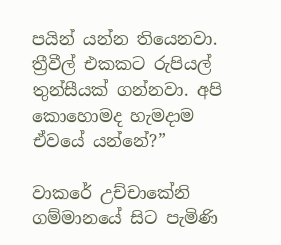පයින් යන්න තියෙනවා. ත්‍රීවීල් එකකට රුපියල් තුන්සීයක් ගන්නවා. අපි කොහොමද හැමදාම ඒවයේ යන්නේ?”

වාකරේ උච්චාකේනි ගම්මානයේ සිට පැමිණි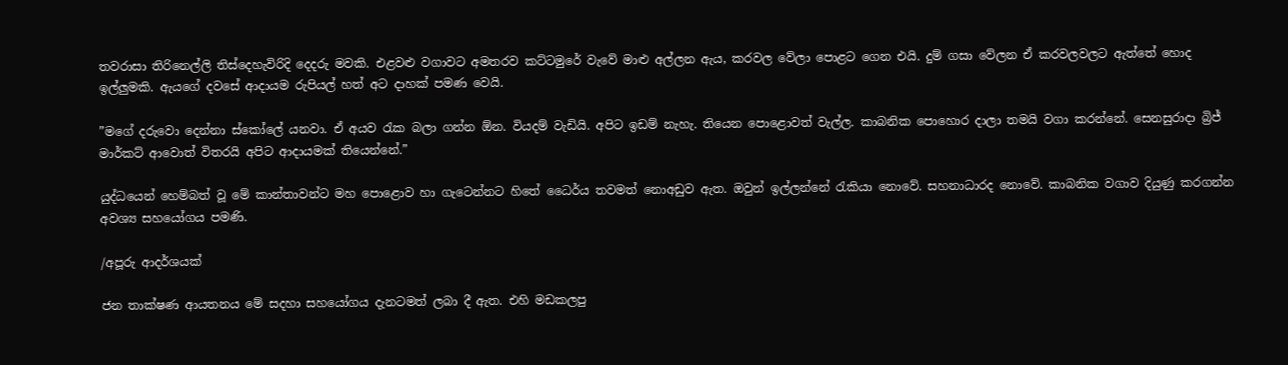තවරාසා තිරිනෙල්ලි තිස්දෙහැවිරිදි දෙදරු මවකි. එළවළු වගාවට අමතරව කට්ටමුරේ වැවේ මාළු අල්ලන ඇය, කරවල වේලා පොළට ගෙන එයි. දුම් ගසා වේලන ඒ කරවලවලට ඇත්තේ හොද ඉල්ලුමකි. ඇයගේ දවසේ ආදායම රුපියල් හත් අට දාහක් පමණ වෙයි.

”මගේ දරුවො දෙන්නා ස්කෝලේ යනවා. ඒ අයව රැක බලා ගන්න ඕන. වියදම් වැඩියි. අපිට ඉඩම් නැහැ. තියෙන පොළොවත් වැල්ල. කාබනික පොහොර දාලා තමයි වගා කරන්නේ. සෙනසුරාදා බ්‍රිජ් මාර්කට් ආවොත් විතරයි අපිට ආදායමක් තියෙන්නේ.”

යුද්ධයෙන් හෙම්බත් වූ මේ කාන්තාවන්ට මහ පොළොව හා ගැටෙන්නට හිතේ ධෛර්ය තවමත් නොඅඩුව ඇත. ඔවුන් ඉල්ලන්නේ රැකියා නොවේ. සහනාධාරද නොවේ. කාබනික වගාව දියුණු කරගන්න අවශ්‍ය සහයෝගය පමණි.

/අපූරු ආදර්ශයක්

ජන තාක්ෂණ ආයතනය මේ සදහා සහයෝගය දැනටමත් ලබා දී ඇත. එහි මඩකලපු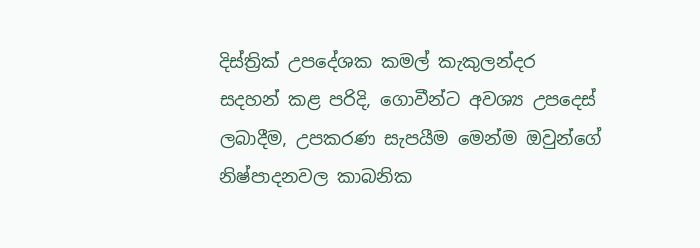දිස්ත්‍රික් උපදේශක කමල් කැකුලන්දර සදහන් කළ පරිදි, ගොවීන්ට අවශ්‍ය උපදෙස් ලබාදීම, උපකරණ සැපයීම මෙන්ම ඔවුන්ගේ නිෂ්පාදනවල කාබනික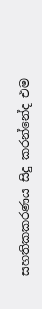සහතිකකරණය සිදු කරන්නේද එම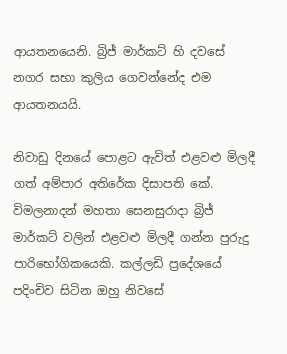ආයතනයෙනි. බ්‍රිජ් මාර්කට් හි දවසේ නගර සභා කුලිය ගෙවන්නේද එම ආයතනයයි.

නිවාඩු දිනයේ පොළට ඇවිත් එළවළු මිලදී ගත් අම්පාර අතිරේක දිසාපති කේ. විමලනාදන් මහතා සෙනසුරාදා බ්‍රිජ් මාර්කට් වලින් එළවළු මිලදී ගන්න පුරුදු පාරිභෝගිකයෙකි. කල්ලඩි ප්‍රදේශයේ පදිංචිව සිටින ඔහු නිවසේ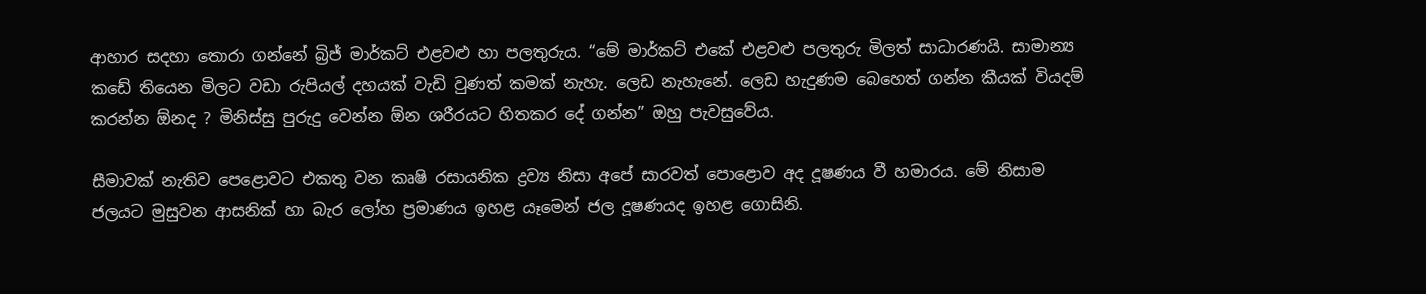ආහාර සදහා තොරා ගන්නේ බ්‍රිජ් මාර්කට් එළවළු හා පලතුරුය. “මේ මාර්කට් එකේ එළවළු පලතුරු මිලත් සාධාරණයි. සාමාන්‍ය කඩේ තියෙන මිලට වඩා රුපියල් දහයක් වැඩි වුණත් කමක් නැහැ. ලෙඩ නැහැනේ. ලෙඩ හැදුණම බෙහෙත් ගන්න කීයක් වියදම් කරන්න ඕනද ? මිනිස්සු පුරුදු වෙන්න ඕන ශරීරයට හිතකර දේ ගන්න” ඔහු පැවසුවේය.

සීමාවක් නැතිව පෙළොවට එකතු වන කෘෂි රසායනික ද්‍රව්‍ය නිසා අපේ සාරවත් පොළොව අද දූෂණය වී හමාරය. මේ නිසාම ජලයට මුසුවන ආසනික් හා බැර ලෝහ ප්‍රමාණය ඉහළ යෑමෙන් ජල දූෂණයද ඉහළ ගොසිනි.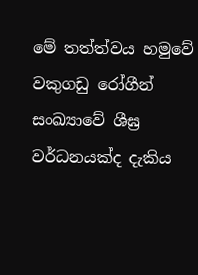මේ තත්ත්වය හමුවේ වකුගඩු රෝගීන් සංඛ්‍යාවේ ශීඝ්‍ර වර්ධනයක්ද දැකිය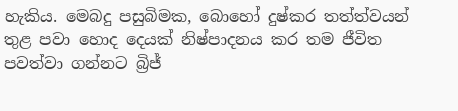හැකිය. මෙබදු පසුබිමක, බොහෝ දුෂ්කර තත්ත්වයන් තුළ පවා හොද දෙයක් නිෂ්පාදනය කර තම ජීවිත පවත්වා ගන්නට බ්‍රිජ්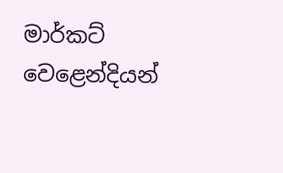මාර්කට් වෙළෙන්දියන්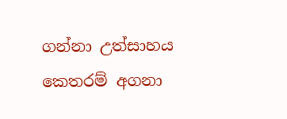ගන්නා උත්සාහය කෙතරම් අගනා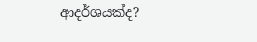ආදර්ශයක්ද?